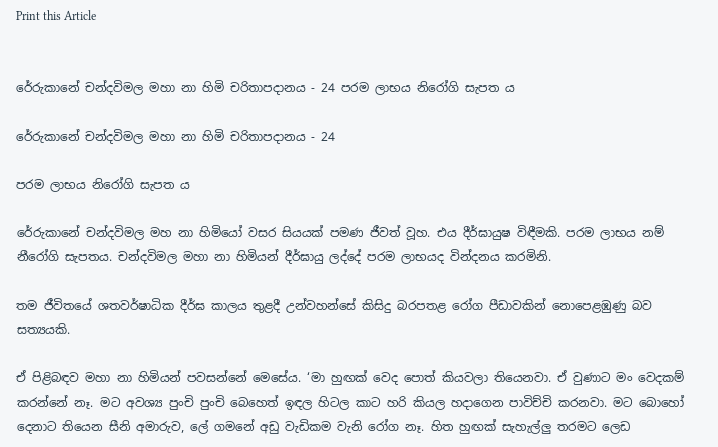Print this Article


රේරුකානේ චන්දවිමල මහා නා හිමි චරිතාපදානය - 24 පරම ලාභය නිරෝගි සැපත ය

රේරුකානේ චන්දවිමල මහා නා හිමි චරිතාපදානය - 24

පරම ලාභය නිරෝගි සැපත ය

රේරුකානේ චන්දවිමල මහ නා හිමියෝ වසර සියයක් පමණ ජීවත් වූහ. එය දීර්ඝායුෂ විඳීමකි. පරම ලාභය නම් නීරෝගි සැපතය. චන්දවිමල මහා නා හිමියන් දීර්ඝායු ලද්දේ පරම ලාභයද වින්දනය කරමිනි.

තම ජීවිතයේ ශතවර්ෂාධික දීර්ඝ කාලය තුළදී උන්වහන්සේ කිසිදු බරපතළ රෝග පීඩාවකින් නොපෙළඹුණු බව සත්‍යයකි.

ඒ පිළිබඳව මහා නා හිමියන් පවසන්නේ මෙසේය. ‘මා හුඟක් වෙද පොත් කියවලා තියෙනවා. ඒ වුණාට මං වෙදකම් කරන්නේ නෑ. මට අවශ්‍ය පුංචි පුංචි බෙහෙත් ඉඳල හිටල කාට හරි කියල හදාගෙන පාවිච්චි කරනවා. මට බොහෝ දෙනාට තියෙන සීනි අමාරුව, ලේ ගමනේ අඩු වැඩිකම වැනි රෝග නෑ. හිත හුඟක් සැහැල්ලු තරමට ලෙඩ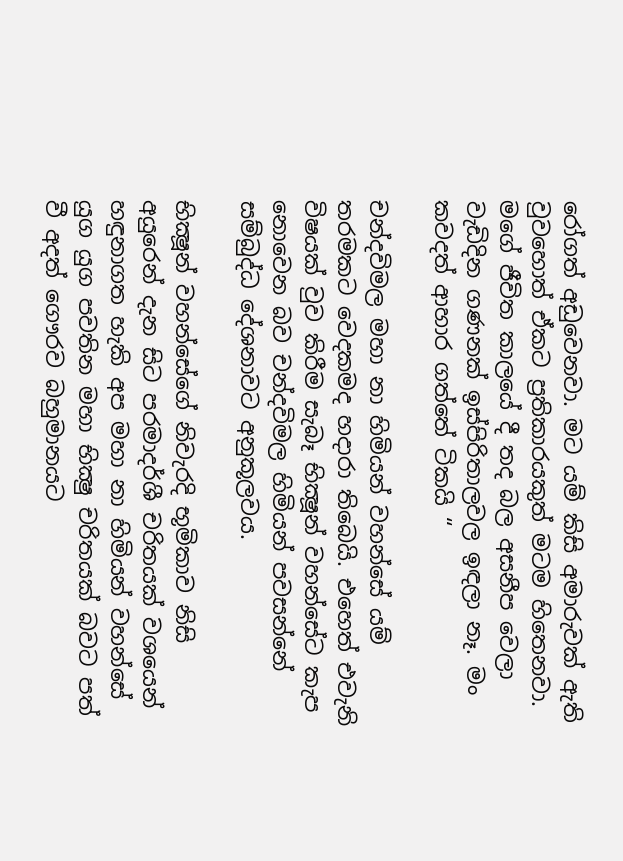රෝගත් අඩුවෙනවා. මට යම් කිසි අමාරුවක් ඇති වුවහොත් ඒකට ප්‍රතිකාරයකුත් මටම හිතෙනවා. මගේ ජීවිත කාලයේ දී තද බල අසනීප වෙලා වැඩිදින ගණනක් ඉස්පිරිතාලවල ඉඳලා නෑ. මං කවදත් ආහාර ගත්තේ ටිකයි “

චන්දවිමල මහා නා හිමියන් වහන්සේ යම් තරමකට වෙදකමද හදාරා තිබෙයි. එහෙත් එවැනි විෂයක් වුව කිරීම සැබෑ භික්‍ෂූන් වහන්සේට කැප නොවෙන බව චන්දවිමල හිමියන් පවසන්නේ සම්බුද්ධ දේශනාවට අනුකූලවය.

භික්‍ෂූන් වහන්සේගේ නිවැරදි භූමිකාව නිසි අයුරෙන් දැන සිට පරමාදර්ශී චරිතයක් වශයෙන් හඳුනාගත හැකි අප මහා නා හිමියන් වහන්සේ යුග යුග පවතින මහා භික්‍ෂු චරිතයක් බවට පත් වී අදත් ගෞරව බහුමානයට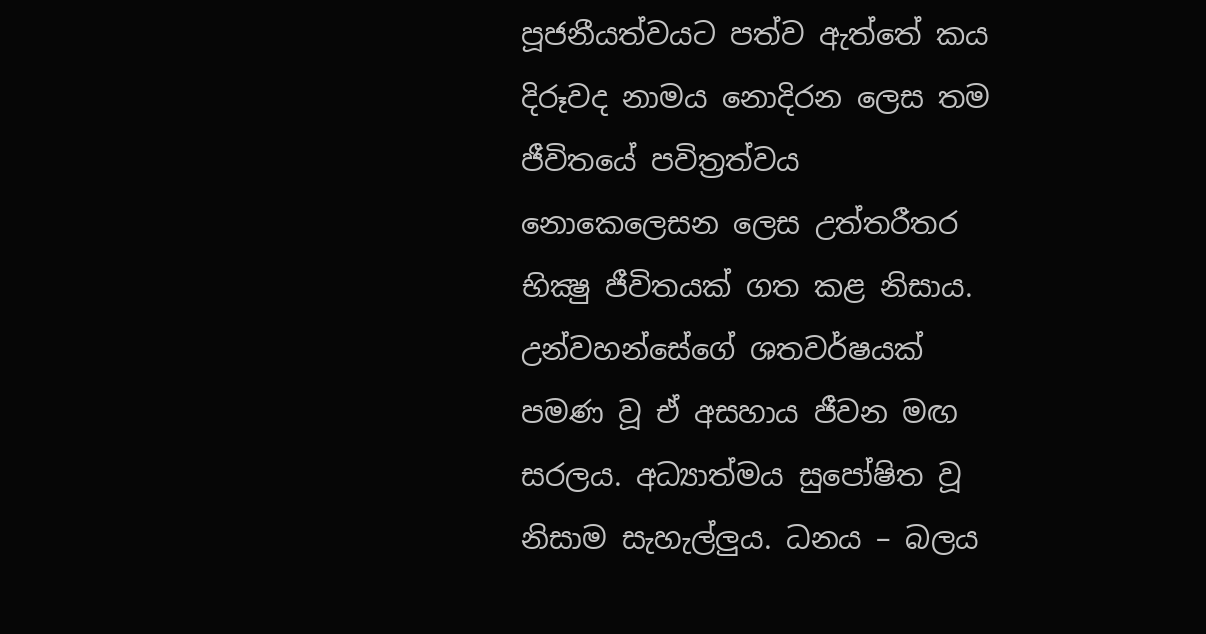පූජනීයත්වයට පත්ව ඇත්තේ කය දිරූවද නාමය නොදිරන ලෙස තම ජීවිතයේ පවිත්‍රත්වය නොකෙලෙසන ලෙස උත්තරීතර භික්‍ෂු ජීවිතයක් ගත කළ නිසාය. උන්වහන්සේගේ ශතවර්ෂයක් පමණ වූ ඒ අසහාය ජීවන මඟ සරලය. අධ්‍යාත්මය සුපෝෂිත වූ නිසාම සැහැල්ලුය. ධනය – බලය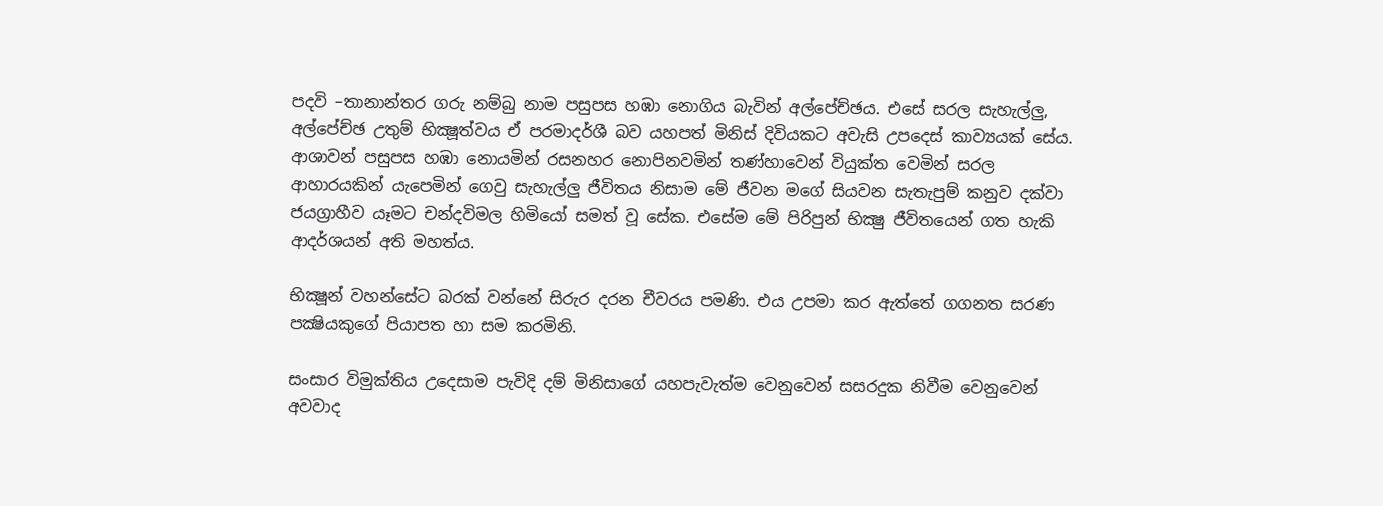පදවි –තානාන්තර ගරු නම්බු නාම පසුපස හඹා නොගිය බැවින් අල්පේච්ඡය. එසේ සරල සැහැල්ලු, අල්පේච්ඡ උතුම් භික්‍ෂූත්වය ඒ පරමාදර්ශී බව යහපත් මිනිස් දිවියකට අවැසි උපදෙස් කාව්‍යයක් සේය. ආශාවන් පසුපස හඹා නොයමින් රසනහර නොපිනවමින් තණ්හාවෙන් වියුක්ත වෙමින් සරල ආහාරයකින් යැපෙමින් ගෙවු සැහැල්ලු ජීවිතය නිසාම මේ ජීවන මගේ සියවන සැතැපුම් කනුව දක්වා ජයග්‍රාහීව යෑමට චන්දවිමල හිමියෝ සමත් වූ සේක. එසේම මේ පිරිපුන් භික්‍ෂු ජීවිතයෙන් ගත හැකි ආදර්ශයන් අති මහත්ය.

භික්‍ෂූන් වහන්සේට බරක් වන්නේ සිරුර දරන චීවරය පමණි. එය උපමා කර ඇත්තේ ගගනත සරණ පක්‍ෂියකුගේ පියාපත හා සම කරමිනි.

සංසාර විමුක්තිය උදෙසාම පැවිදි දම් මිනිසාගේ යහපැවැත්ම වෙනුවෙන් සසරදුක නිවීම වෙනුවෙන් අවවාද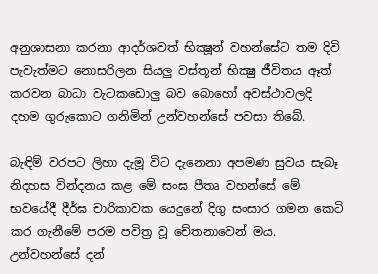අනුශාසනා කරනා ආදර්ශවත් භික්‍ෂූන් වහන්සේට තම දිවි පැවැත්මට නොසරිලන සියලු වස්තූන් භික්‍ෂු ජීවිතය ඈත් කරවන බාධා වැටකඩොලු බව බොහෝ අවස්ථාවලදි දහම ගුරුකොට ගනිමින් උන්වහන්සේ පවසා තිබේ.

බැඳිම් වරපට ලිහා දැමූ විට දැනෙනා අපමණ සුවය සැබෑ නිදහස වින්දනය කළ මේ සංඝ පීතෘ වහන්සේ මේ භවයේදී දීර්ඝ චාරිකාවක යෙදුනේ දිගු සංසාර ගමන කෙටි කර ගැනීමේ පරම පවිත්‍ර වූ චේතනාවෙන් මය. උන්වහන්සේ දන්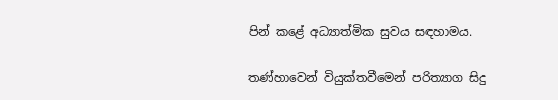පින් කළේ අධ්‍යාත්මික සුවය සඳහාමය.

තණ්හාවෙන් වියුක්තවීමෙන් පරිත්‍යාග සිදු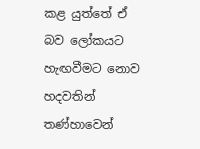කළ යුත්තේ ඒ බව ලෝකයට හැඟවීමට නොව හදවතින් තණ්හාවෙන්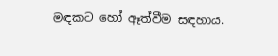මඳකට හෝ ඈත්වීම සඳහාය.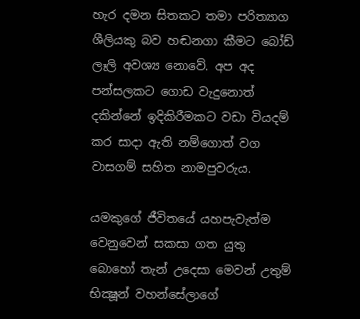හැර දමන සිතකට තමා පරිත්‍යාග ශීලියකු බව හඬනගා කීමට බෝඩ් ලෑලි අවශ්‍ය නොවේ. අප අද පන්සලකට ගොඩ වැදුනොත් දකින්නේ ඉදිකිරීමකට වඩා වියදම් කර සාදා ඇති නම්ගොත් වග වාසගම් සහිත නාමපුවරුය.

යමකුගේ ජීවිතයේ යහපැවැත්ම වෙනුවෙන් සකසා ගත යුතු බොහෝ තැන් උදෙසා මෙවන් උතුම් භික්‍ෂූන් වහන්සේලාගේ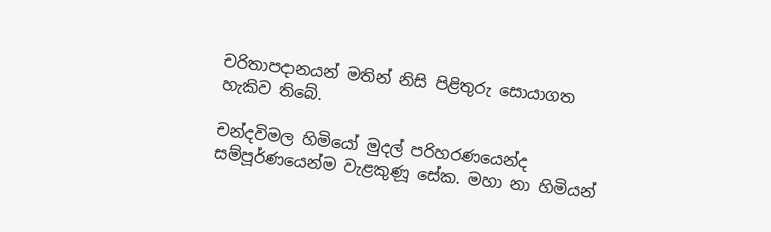චරිතාපදානයන් මතින් නිසි පිළිතුරු සොයාගත හැකිව තිබේ.

චන්දවිමල හිමියෝ මුදල් පරිහරණයෙන්ද සම්පූර්ණයෙන්ම වැළකුණූ සේක. මහා නා හිමියන්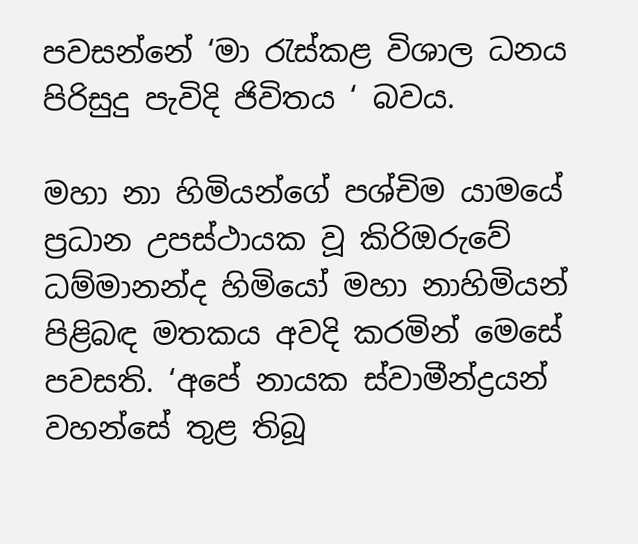පවසන්නේ ‘මා රැස්කළ විශාල ධනය පිරිසුදු පැවිදි ජිවිතය ‘ බවය.

මහා නා හිමියන්ගේ පශ්චිම යාමයේ ප්‍රධාන උපස්ථායක වූ කිරිඔරුවේ ධම්මානන්ද හිමියෝ මහා නාහිමියන් පිළිබඳ මතකය අවදි කරමින් මෙසේ පවසති. ‘අපේ නායක ස්වාමීන්ද්‍රයන් වහන්සේ තුළ තිබූ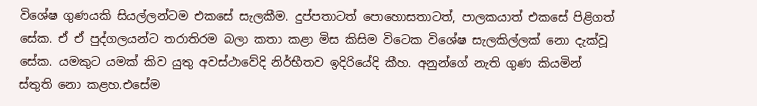විශේෂ ගුණයකි සියල්ලන්ටම එකසේ සැලකීම. දුප්පතාටත් පොහොසතාටත්, පාලකයාත් එකසේ පිළිගත් සේක. ඒ ඒ පුද්ගලයන්ට තරාතිරම බලා කතා කළා මිස කිසිම විටෙක විශේෂ සැලකිල්ලක් නො දැක්වූ සේක. යමකුට යමක් කිව යුතු අවස්ථාවේදි නිර්භීතව ඉදිරියේදි කීහ. අනුන්ගේ නැති ගුණ කියමින් ස්තුති නො කළහ.එසේම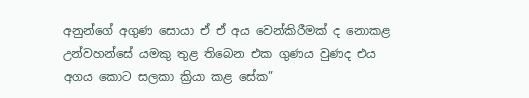අනුන්ගේ අගුණ සොයා ඒ ඒ අය වෙන්කිරීමක් ද නොකළ උන්වහන්සේ යමකු තුළ තිබෙන එක ගුණය වුණද එය අගය කොට සලකා ක්‍රියා කළ සේක”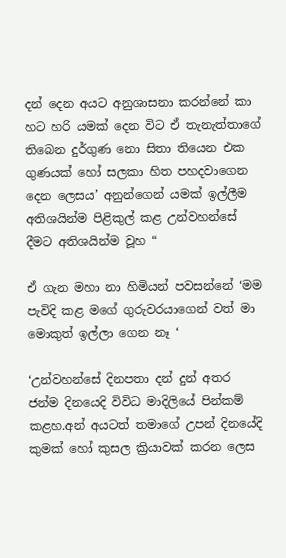දන් දෙන අයට අනුශාසනා කරන්නේ කා හට හරි යමක් දෙන විට ඒ තැනැත්තාගේ තිබෙන දුර්ගුණ නො සිතා තියෙන එක ගුණයක් හෝ සලකා හිත පහදවාගෙන දෙන ලෙසය’ අනුන්ගෙන් යමක් ඉල්ලීම අතිශයින්ම පිළිකුල් කළ උන්වහන්සේ දීමට අතිශයින්ම වූහ “

ඒ ගැන මහා නා හිමියන් පවසන්නේ ‘මම පැවිදි කළ මගේ ගුරුවරයාගෙන් වත් මා මොකුත් ඉල්ලා ගෙන නෑ ‘

‘උන්වහන්සේ දිනපතා දන් දුන් අතර ජන්ම දිනයෙදි විවිධ මාදිලියේ පින්කම් කළහ.අන් අයටත් තමාගේ උපන් දිනයේදි කුමක් හෝ කුසල ක්‍රියාවක් කරන ලෙස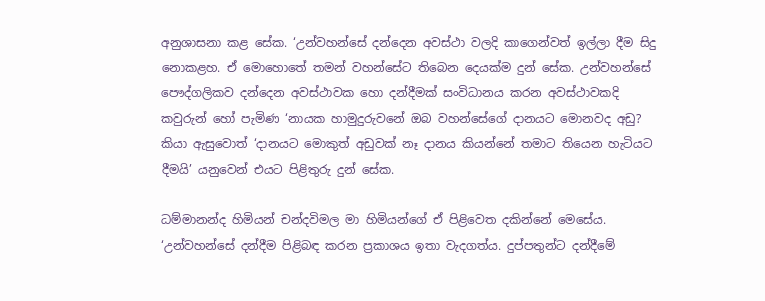අනුශාසනා කළ සේක. ‘උන්වහන්සේ දන්දෙන අවස්ථා වලදි කාගෙන්වත් ඉල්ලා දීම සිදු නොකළහ. ඒ මොහොතේ තමන් වහන්සේට තිබෙන දෙයක්ම දුන් සේක. උන්වහන්සේ පෞද්ගලිකව දන්දෙන අවස්ථාවක හො දන්දීමක් සංවිධානය කරන අවස්ථාවකදි කවුරුන් හෝ පැමිණ ‘නායක හාමුදුරුවනේ ඔබ වහන්සේගේ දානයට මොනවද අඩු? කියා ඇසුවොත් ‘දානයට මොකුත් අඩුවක් නෑ දානය කියන්නේ තමාට තියෙන හැටියට දීමයි’ යනුවෙන් එයට පිළිතුරු දුන් සේක.

ධම්මානන්ද හිමියන් චන්දවිමල මා හිමියන්ගේ ඒ පිළිවෙත දකින්නේ මෙසේය. ‘උන්වහන්සේ දන්දීම පිළිබඳ කරන ප්‍රකාශය ඉතා වැදගත්ය. දුප්පතුන්ට දන්දීමේ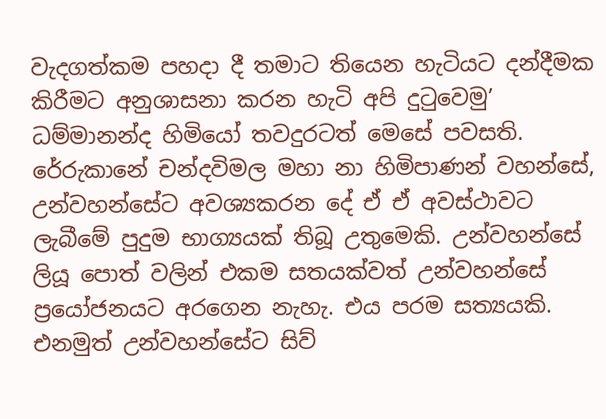වැදගත්කම පහදා දී තමාට තියෙන හැටියට දන්දීමක කිරීමට අනුශාසනා කරන හැටි අපි දුටුවෙමු’ ධම්මානන්ද හිමියෝ තවදුරටත් මෙසේ පවසති. රේරුකානේ චන්දවිමල මහා නා හිමිපාණන් වහන්සේ, උන්වහන්සේට අවශ්‍යකරන දේ ඒ ඒ අවස්ථාවට ලැබීමේ පුදුම භාග්‍යයක් තිබූ උතුමෙකි. උන්වහන්සේ ලියූ පොත් වලින් එකම සතයක්වත් උන්වහන්සේ ප්‍රයෝජනයට අරගෙන නැහැ. එය පරම සත්‍යයකි. එනමුත් උන්වහන්සේට සිව්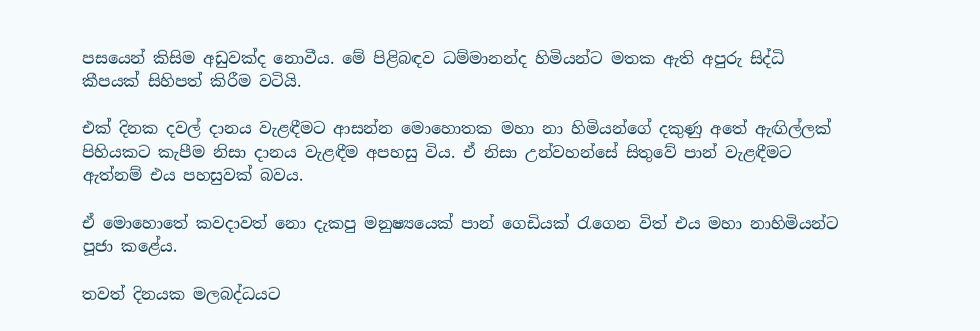පසයෙන් කිසිම අඩුවක්ද නොවීය. මේ පිළිබඳව ධම්මානන්ද හිමියන්ට මතක ඇති අපුරු සිද්ධි කීපයක් සිහිපත් කිරීම වටියි.

එක් දිනක දවල් දානය වැළඳීමට ආසන්න මොහොතක මහා නා හිමියන්ගේ දකුණු අතේ ඇඟිල්ලක් පිහියකට කැපීම නිසා දානය වැළඳීම අපහසු විය. ඒ නිසා උන්වහන්සේ සිතුවේ පාන් වැළඳීමට ඇත්නම් එය පහසුවක් බවය.

ඒ මොහොතේ කවදාවත් නො දැකපු මනුෂ්‍යයෙක් පාන් ගෙඩියක් රැගෙන විත් එය මහා නාහිමියන්ට පූජා කළේය.

තවත් දිනයක මලබද්ධයට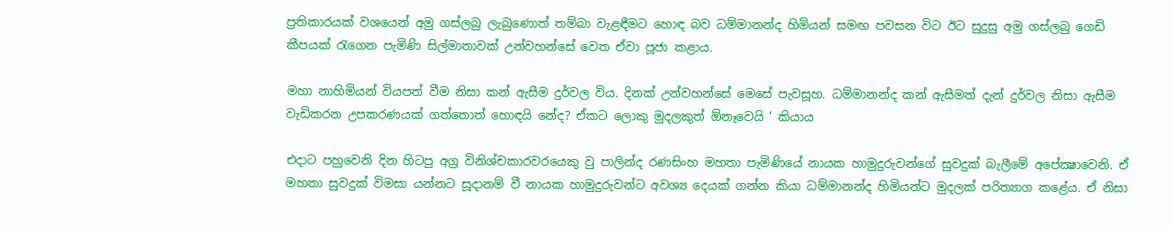ප්‍රතිකාරයක් වශයෙන් අමු ගස්ලබු ලැබුණොත් තම්බා වැළඳීමට හොඳ බව ධම්මානන්ද හිමියන් සමඟ පවසන විට ඊට සුදුසු අමු ගස්ලබු ගෙඩි කීපයක් රැගෙන පැමිණි සිල්මාතාවක් උන්වහන්සේ වෙත ඒවා පූජා කළාය.

මහා නාහිමියන් වියපත් වීම නිසා කන් ඇසීම දුර්වල විය. දිනක් උන්වහන්සේ මෙසේ පැවසූහ. ධම්මානන්ද කන් ඇසීමත් දැන් දුර්වල නිසා ඇසීම වැඩිකරන උපකරණයක් ගත්තොත් හොඳයි නේද? ඒකට ලොකු මුදලකුත් ඕනෑවෙයි ‘ කියාය

එදාට පහුවෙනි දින හිටපු අග්‍ර විනිශ්චකාරවරයෙකු වු පාලින්ද රණසිංහ මහතා පැමිණියේ නායක හාමුදුරුවන්ගේ සුවදුක් බැලීමේ අපේක්‍ෂාවෙනි. ඒ මහතා සුවදුක් විමසා යන්නට සූදානම් වී නායක හාමුදුරුවන්ට අවශ්‍ය දෙයක් ගන්න කියා ධම්මානන්ද හිමියන්ට මුදලක් පරිත්‍යාග කළේය. ඒ නිසා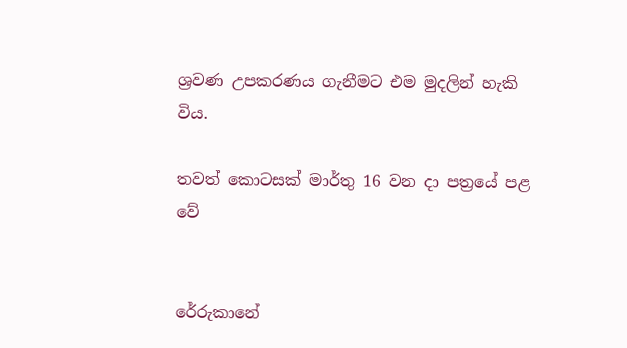ශ්‍රවණ උපකරණය ගැනීමට එම මුදලින් හැකි විය.

තවත් කොටසක් මාර්තු 16 වන දා පත්‍රයේ පළ වේ


රේරුකානේ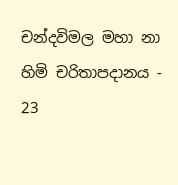චන්දවිමල මහා නා හිමි චරිතාපදානය - 23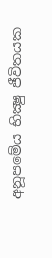අනූපමේය භික්‍ෂු ජීවිතයක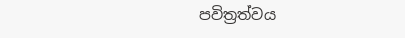පවිත්‍රත්වය